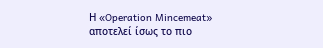Η «Operation Mincemeat» αποτελεί ίσως το πιο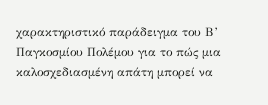χαρακτηριστικό παράδειγμα του Β’ Παγκοσμίου Πολέμου για το πώς μια καλοσχεδιασμένη απάτη μπορεί να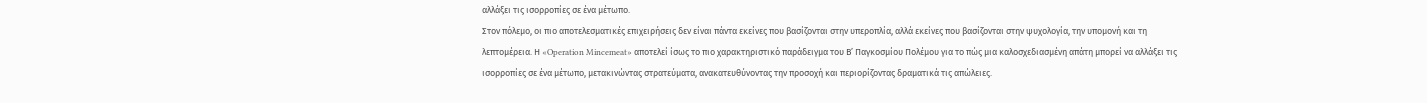αλλάξει τις ισορροπίες σε ένα μέτωπο.
Στον πόλεμο, οι πιο αποτελεσματικές επιχειρήσεις δεν είναι πάντα εκείνες που βασίζονται στην υπεροπλία, αλλά εκείνες που βασίζονται στην ψυχολογία, την υπομονή και τη λεπτομέρεια. Η «Operation Mincemeat» αποτελεί ίσως το πιο χαρακτηριστικό παράδειγμα του Β’ Παγκοσμίου Πολέμου για το πώς μια καλοσχεδιασμένη απάτη μπορεί να αλλάξει τις ισορροπίες σε ένα μέτωπο, μετακινώντας στρατεύματα, ανακατευθύνοντας την προσοχή και περιορίζοντας δραματικά τις απώλειες.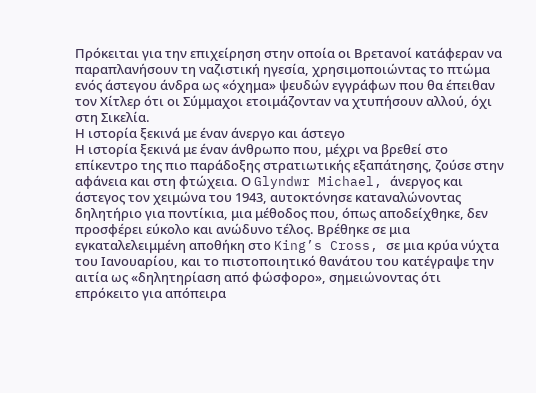Πρόκειται για την επιχείρηση στην οποία οι Βρετανοί κατάφεραν να παραπλανήσουν τη ναζιστική ηγεσία, χρησιμοποιώντας το πτώμα ενός άστεγου άνδρα ως «όχημα» ψευδών εγγράφων που θα έπειθαν τον Χίτλερ ότι οι Σύμμαχοι ετοιμάζονταν να χτυπήσουν αλλού, όχι στη Σικελία.
Η ιστορία ξεκινά με έναν άνεργο και άστεγο
Η ιστορία ξεκινά με έναν άνθρωπο που, μέχρι να βρεθεί στο επίκεντρο της πιο παράδοξης στρατιωτικής εξαπάτησης, ζούσε στην αφάνεια και στη φτώχεια. Ο Glyndwr Michael, άνεργος και άστεγος τον χειμώνα του 1943, αυτοκτόνησε καταναλώνοντας δηλητήριο για ποντίκια, μια μέθοδος που, όπως αποδείχθηκε, δεν προσφέρει εύκολο και ανώδυνο τέλος. Βρέθηκε σε μια εγκαταλελειμμένη αποθήκη στο King’s Cross, σε μια κρύα νύχτα του Ιανουαρίου, και το πιστοποιητικό θανάτου του κατέγραψε την αιτία ως «δηλητηρίαση από φώσφορο», σημειώνοντας ότι επρόκειτο για απόπειρα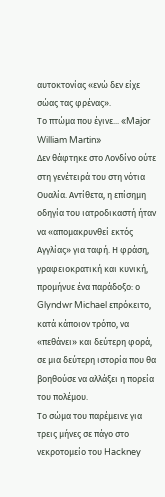αυτοκτονίας «ενώ δεν είχε σώας τας φρένας».
Το πτώμα που έγινε... «Major William Martin»
Δεν θάφτηκε στο Λονδίνο ούτε στη γενέτειρά του στη νότια Ουαλία. Αντίθετα, η επίσημη οδηγία του ιατροδικαστή ήταν να «απομακρυνθεί εκτός Αγγλίας» για ταφή. Η φράση, γραφειοκρατική και κυνική, προμήνυε ένα παράδοξο: ο Glyndwr Michael επρόκειτο, κατά κάποιον τρόπο, να «πεθάνει» και δεύτερη φορά, σε μια δεύτερη ιστορία που θα βοηθούσε να αλλάξει η πορεία του πολέμου.
Το σώμα του παρέμεινε για τρεις μήνες σε πάγο στο νεκροτομείο του Hackney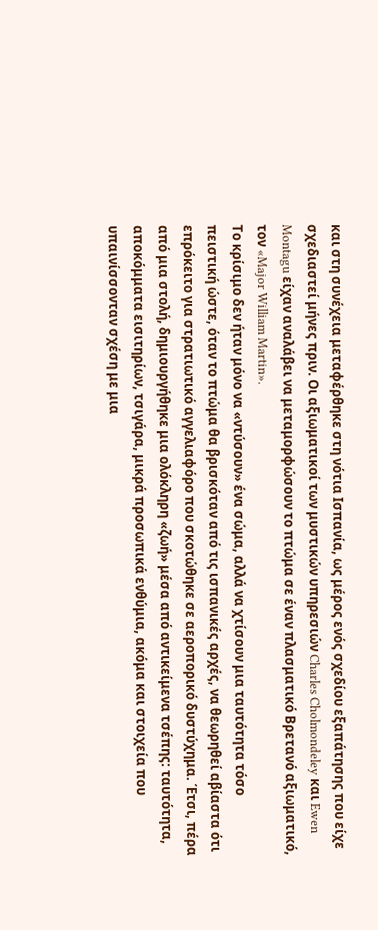και στη συνέχεια μεταφέρθηκε στη νότια Ισπανία, ως μέρος ενός σχεδίου εξαπάτησης που είχε σχεδιαστεί μήνες πριν. Οι αξιωματικοί των μυστικών υπηρεσιών Charles Cholmondeley και Ewen Montagu είχαν αναλάβει να μεταμορφώσουν το πτώμα σε έναν πλασματικό Βρετανό αξιωματικό, τον «Major William Martin».
Το κρίσιμο δεν ήταν μόνο να «ντύσουν» ένα σώμα, αλλά να χτίσουν μια ταυτότητα τόσο πειστική ώστε, όταν το πτώμα θα βρισκόταν από τις ισπανικές αρχές, να θεωρηθεί αβίαστα ότι επρόκειτο για στρατιωτικό αγγελιαφόρο που σκοτώθηκε σε αεροπορικό δυστύχημα. Έτσι, πέρα από μια στολή, δημιουργήθηκε μια ολόκληρη «ζωή» μέσα από αντικείμενα τσέπης: ταυτότητα, αποκόμματα εισιτηρίων, τσιγάρα, μικρά προσωπικά ενθύμια, ακόμα και στοιχεία που υπαινίσσονταν σχέση με μια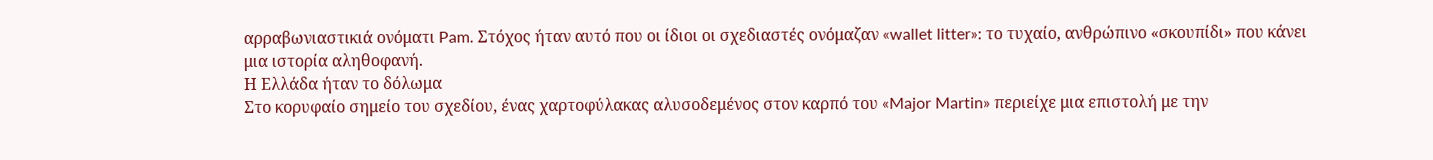αρραβωνιαστικιά ονόματι Pam. Στόχος ήταν αυτό που οι ίδιοι οι σχεδιαστές ονόμαζαν «wallet litter»: το τυχαίο, ανθρώπινο «σκουπίδι» που κάνει μια ιστορία αληθοφανή.
Η Ελλάδα ήταν το δόλωμα
Στο κορυφαίο σημείο του σχεδίου, ένας χαρτοφύλακας αλυσοδεμένος στον καρπό του «Major Martin» περιείχε μια επιστολή με την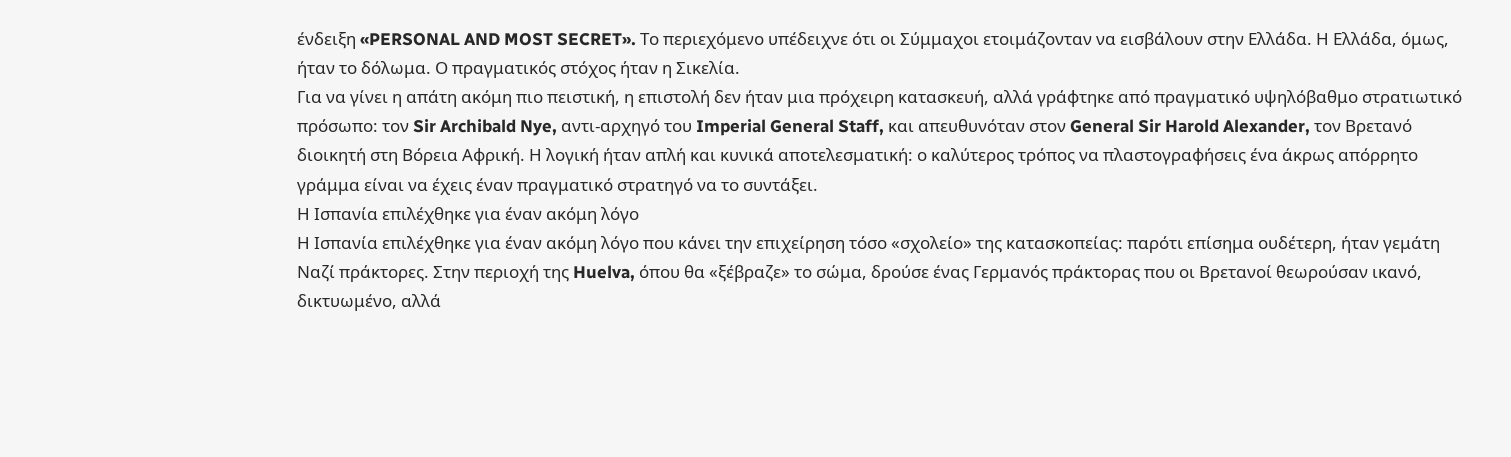ένδειξη «PERSONAL AND MOST SECRET». Το περιεχόμενο υπέδειχνε ότι οι Σύμμαχοι ετοιμάζονταν να εισβάλουν στην Ελλάδα. Η Ελλάδα, όμως, ήταν το δόλωμα. Ο πραγματικός στόχος ήταν η Σικελία.
Για να γίνει η απάτη ακόμη πιο πειστική, η επιστολή δεν ήταν μια πρόχειρη κατασκευή, αλλά γράφτηκε από πραγματικό υψηλόβαθμο στρατιωτικό πρόσωπο: τον Sir Archibald Nye, αντι-αρχηγό του Imperial General Staff, και απευθυνόταν στον General Sir Harold Alexander, τον Βρετανό διοικητή στη Βόρεια Αφρική. Η λογική ήταν απλή και κυνικά αποτελεσματική: ο καλύτερος τρόπος να πλαστογραφήσεις ένα άκρως απόρρητο γράμμα είναι να έχεις έναν πραγματικό στρατηγό να το συντάξει.
Η Ισπανία επιλέχθηκε για έναν ακόμη λόγο
Η Ισπανία επιλέχθηκε για έναν ακόμη λόγο που κάνει την επιχείρηση τόσο «σχολείο» της κατασκοπείας: παρότι επίσημα ουδέτερη, ήταν γεμάτη Ναζί πράκτορες. Στην περιοχή της Huelva, όπου θα «ξέβραζε» το σώμα, δρούσε ένας Γερμανός πράκτορας που οι Βρετανοί θεωρούσαν ικανό, δικτυωμένο, αλλά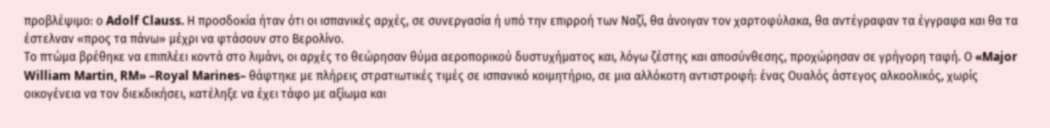προβλέψιμο: ο Adolf Clauss. Η προσδοκία ήταν ότι οι ισπανικές αρχές, σε συνεργασία ή υπό την επιρροή των Ναζί, θα άνοιγαν τον χαρτοφύλακα, θα αντέγραφαν τα έγγραφα και θα τα έστελναν «προς τα πάνω» μέχρι να φτάσουν στο Βερολίνο.
Το πτώμα βρέθηκε να επιπλέει κοντά στο λιμάνι, οι αρχές το θεώρησαν θύμα αεροπορικού δυστυχήματος και, λόγω ζέστης και αποσύνθεσης, προχώρησαν σε γρήγορη ταφή. Ο «Major William Martin, RM» –Royal Marines– θάφτηκε με πλήρεις στρατιωτικές τιμές σε ισπανικό κοιμητήριο, σε μια αλλόκοτη αντιστροφή: ένας Ουαλός άστεγος αλκοολικός, χωρίς οικογένεια να τον διεκδικήσει, κατέληξε να έχει τάφο με αξίωμα και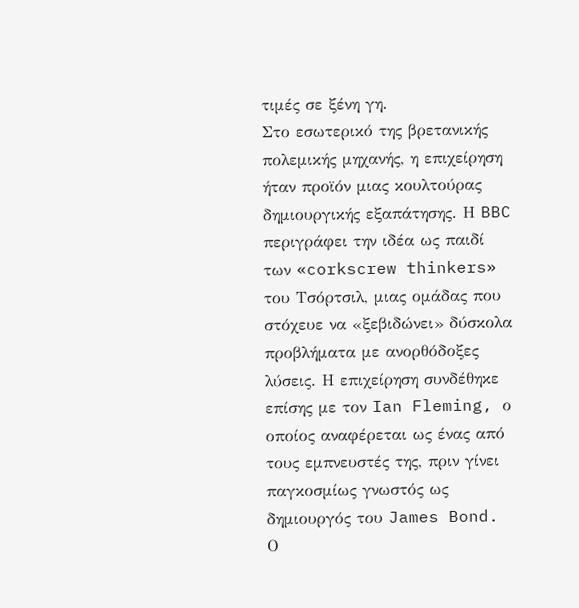τιμές σε ξένη γη.
Στο εσωτερικό της βρετανικής πολεμικής μηχανής, η επιχείρηση ήταν προϊόν μιας κουλτούρας δημιουργικής εξαπάτησης. Η BBC περιγράφει την ιδέα ως παιδί των «corkscrew thinkers» του Τσόρτσιλ, μιας ομάδας που στόχευε να «ξεβιδώνει» δύσκολα προβλήματα με ανορθόδοξες λύσεις. Η επιχείρηση συνδέθηκε επίσης με τον Ian Fleming, ο οποίος αναφέρεται ως ένας από τους εμπνευστές της, πριν γίνει παγκοσμίως γνωστός ως δημιουργός του James Bond.
Ο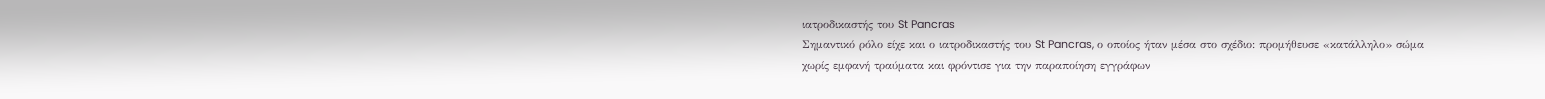ιατροδικαστής του St Pancras
Σημαντικό ρόλο είχε και ο ιατροδικαστής του St Pancras, ο οποίος ήταν μέσα στο σχέδιο: προμήθευσε «κατάλληλο» σώμα χωρίς εμφανή τραύματα και φρόντισε για την παραποίηση εγγράφων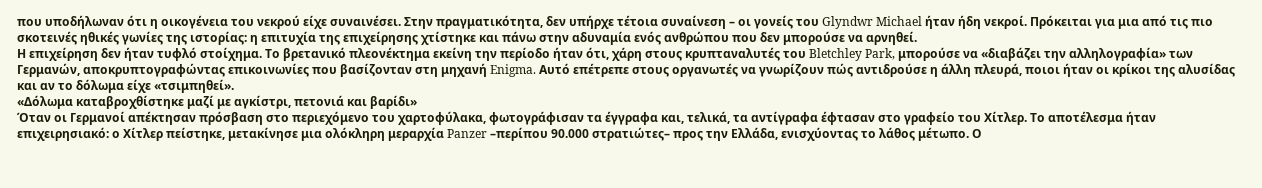που υποδήλωναν ότι η οικογένεια του νεκρού είχε συναινέσει. Στην πραγματικότητα, δεν υπήρχε τέτοια συναίνεση – οι γονείς του Glyndwr Michael ήταν ήδη νεκροί. Πρόκειται για μια από τις πιο σκοτεινές ηθικές γωνίες της ιστορίας: η επιτυχία της επιχείρησης χτίστηκε και πάνω στην αδυναμία ενός ανθρώπου που δεν μπορούσε να αρνηθεί.
Η επιχείρηση δεν ήταν τυφλό στοίχημα. Το βρετανικό πλεονέκτημα εκείνη την περίοδο ήταν ότι, χάρη στους κρυπταναλυτές του Bletchley Park, μπορούσε να «διαβάζει την αλληλογραφία» των Γερμανών, αποκρυπτογραφώντας επικοινωνίες που βασίζονταν στη μηχανή Enigma. Αυτό επέτρεπε στους οργανωτές να γνωρίζουν πώς αντιδρούσε η άλλη πλευρά, ποιοι ήταν οι κρίκοι της αλυσίδας και αν το δόλωμα είχε «τσιμπηθεί».
«Δόλωμα καταβροχθίστηκε μαζί με αγκίστρι, πετονιά και βαρίδι»
Όταν οι Γερμανοί απέκτησαν πρόσβαση στο περιεχόμενο του χαρτοφύλακα, φωτογράφισαν τα έγγραφα και, τελικά, τα αντίγραφα έφτασαν στο γραφείο του Χίτλερ. Το αποτέλεσμα ήταν επιχειρησιακό: ο Χίτλερ πείστηκε, μετακίνησε μια ολόκληρη μεραρχία Panzer –περίπου 90.000 στρατιώτες– προς την Ελλάδα, ενισχύοντας το λάθος μέτωπο. Ο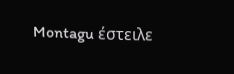Montagu έστειλε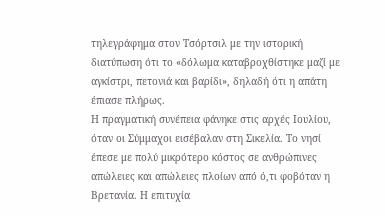τηλεγράφημα στον Τσόρτσιλ με την ιστορική διατύπωση ότι το «δόλωμα καταβροχθίστηκε μαζί με αγκίστρι, πετονιά και βαρίδι», δηλαδή ότι η απάτη έπιασε πλήρως.
Η πραγματική συνέπεια φάνηκε στις αρχές Ιουλίου, όταν οι Σύμμαχοι εισέβαλαν στη Σικελία. Το νησί έπεσε με πολύ μικρότερο κόστος σε ανθρώπινες απώλειες και απώλειες πλοίων από ό,τι φοβόταν η Βρετανία. Η επιτυχία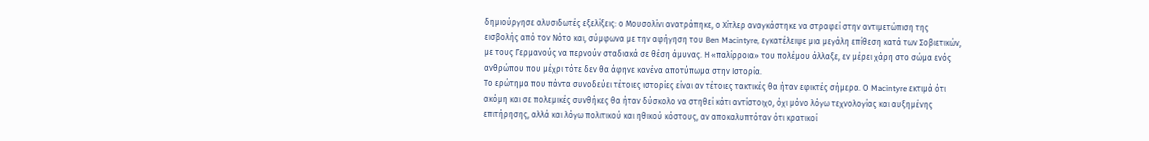δημιούργησε αλυσιδωτές εξελίξεις: ο Μουσολίνι ανατράπηκε, ο Χίτλερ αναγκάστηκε να στραφεί στην αντιμετώπιση της εισβολής από τον Νότο και, σύμφωνα με την αφήγηση του Ben Macintyre, εγκατέλειψε μια μεγάλη επίθεση κατά των Σοβιετικών, με τους Γερμανούς να περνούν σταδιακά σε θέση άμυνας. Η «παλίρροια» του πολέμου άλλαξε, εν μέρει χάρη στο σώμα ενός ανθρώπου που μέχρι τότε δεν θα άφηνε κανένα αποτύπωμα στην Ιστορία.
Το ερώτημα που πάντα συνοδεύει τέτοιες ιστορίες είναι αν τέτοιες τακτικές θα ήταν εφικτές σήμερα. Ο Macintyre εκτιμά ότι ακόμη και σε πολεμικές συνθήκες θα ήταν δύσκολο να στηθεί κάτι αντίστοιχο, όχι μόνο λόγω τεχνολογίας και αυξημένης επιτήρησης, αλλά και λόγω πολιτικού και ηθικού κόστους, αν αποκαλυπτόταν ότι κρατικοί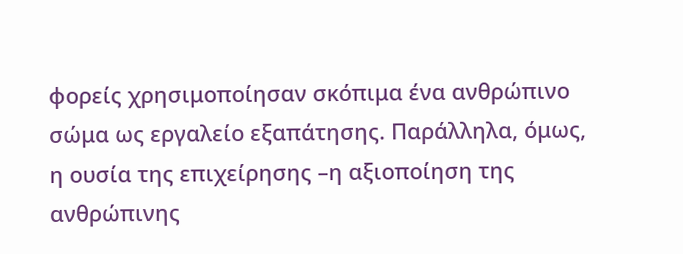φορείς χρησιμοποίησαν σκόπιμα ένα ανθρώπινο σώμα ως εργαλείο εξαπάτησης. Παράλληλα, όμως, η ουσία της επιχείρησης –η αξιοποίηση της ανθρώπινης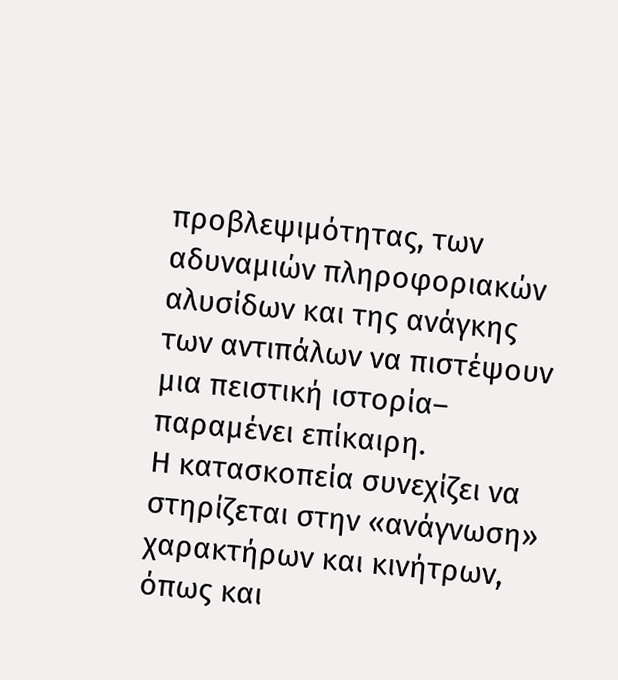προβλεψιμότητας, των αδυναμιών πληροφοριακών αλυσίδων και της ανάγκης των αντιπάλων να πιστέψουν μια πειστική ιστορία– παραμένει επίκαιρη.
Η κατασκοπεία συνεχίζει να στηρίζεται στην «ανάγνωση» χαρακτήρων και κινήτρων, όπως και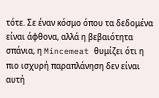τότε. Σε έναν κόσμο όπου τα δεδομένα είναι άφθονα, αλλά η βεβαιότητα σπάνια, η Mincemeat θυμίζει ότι η πιο ισχυρή παραπλάνηση δεν είναι αυτή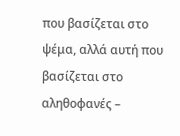που βασίζεται στο ψέμα, αλλά αυτή που βασίζεται στο αληθοφανές –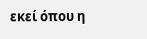εκεί όπου η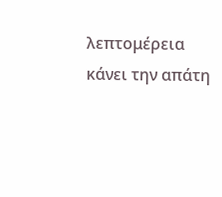λεπτομέρεια κάνει την απάτη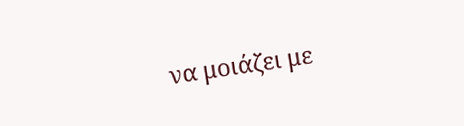να μοιάζει με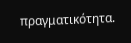πραγματικότητα.